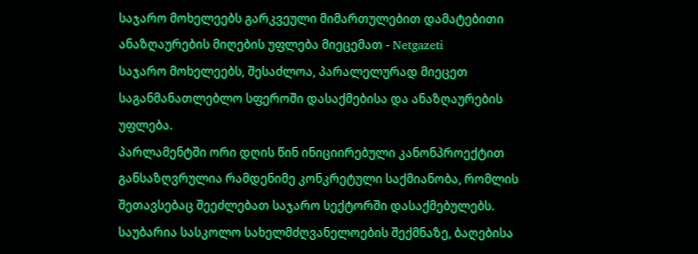საჯარო მოხელეებს გარკვეული მიმართულებით დამატებითი ანაზღაურების მიღების უფლება მიეცემათ - Netgazeti
საჯარო მოხელეებს, შესაძლოა, პარალელურად მიეცეთ საგანმანათლებლო სფეროში დასაქმებისა და ანაზღაურების უფლება.
პარლამენტში ორი დღის წინ ინიციირებული კანონპროექტით განსაზღვრულია რამდენიმე კონკრეტული საქმიანობა, რომლის შეთავსებაც შეეძლებათ საჯარო სექტორში დასაქმებულებს. საუბარია სასკოლო სახელმძღვანელოების შექმნაზე, ბაღებისა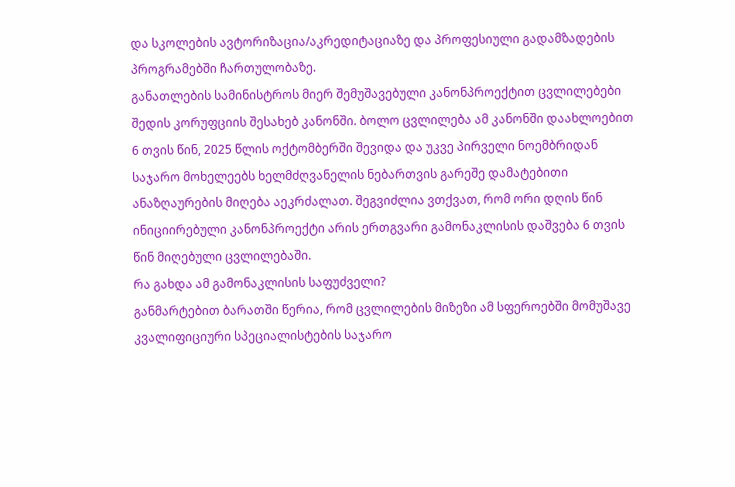და სკოლების ავტორიზაცია/აკრედიტაციაზე და პროფესიული გადამზადების პროგრამებში ჩართულობაზე.
განათლების სამინისტროს მიერ შემუშავებული კანონპროექტით ცვლილებები შედის კორუფციის შესახებ კანონში. ბოლო ცვლილება ამ კანონში დაახლოებით 6 თვის წინ, 2025 წლის ოქტომბერში შევიდა და უკვე პირველი ნოემბრიდან საჯარო მოხელეებს ხელმძღვანელის ნებართვის გარეშე დამატებითი ანაზღაურების მიღება აეკრძალათ. შეგვიძლია ვთქვათ, რომ ორი დღის წინ ინიციირებული კანონპროექტი არის ერთგვარი გამონაკლისის დაშვება 6 თვის წინ მიღებული ცვლილებაში.
რა გახდა ამ გამონაკლისის საფუძველი?
განმარტებით ბარათში წერია, რომ ცვლილების მიზეზი ამ სფეროებში მომუშავე კვალიფიციური სპეციალისტების საჯარო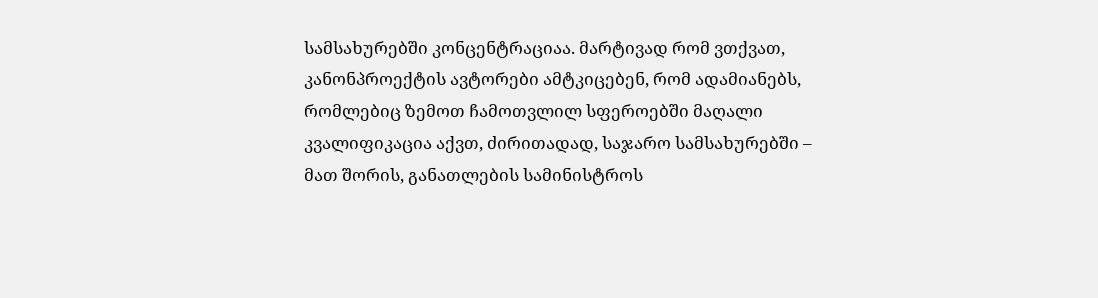სამსახურებში კონცენტრაციაა. მარტივად რომ ვთქვათ, კანონპროექტის ავტორები ამტკიცებენ, რომ ადამიანებს, რომლებიც ზემოთ ჩამოთვლილ სფეროებში მაღალი კვალიფიკაცია აქვთ, ძირითადად, საჯარო სამსახურებში – მათ შორის, განათლების სამინისტროს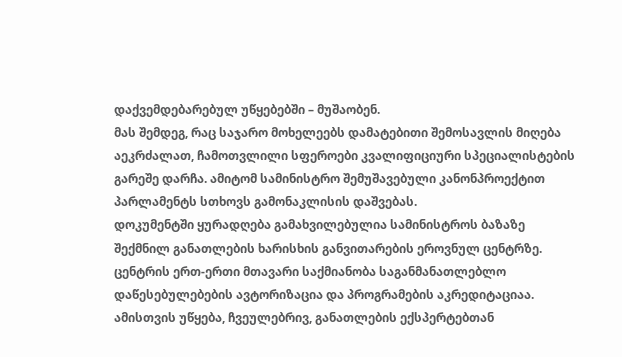დაქვემდებარებულ უწყებებში – მუშაობენ.
მას შემდეგ, რაც საჯარო მოხელეებს დამატებითი შემოსავლის მიღება აეკრძალათ, ჩამოთვლილი სფეროები კვალიფიციური სპეციალისტების გარეშე დარჩა. ამიტომ სამინისტრო შემუშავებული კანონპროექტით პარლამენტს სთხოვს გამონაკლისის დაშვებას.
დოკუმენტში ყურადღება გამახვილებულია სამინისტროს ბაზაზე შექმნილ განათლების ხარისხის განვითარების ეროვნულ ცენტრზე. ცენტრის ერთ-ერთი მთავარი საქმიანობა საგანმანათლებლო დაწესებულებების ავტორიზაცია და პროგრამების აკრედიტაციაა. ამისთვის უწყება, ჩვეულებრივ, განათლების ექსპერტებთან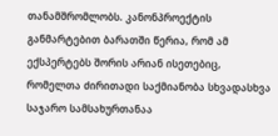თანამშრომლობს. კანონპროექტის განმარტებით ბარათში წერია, რომ ამ ექსპერტებს შორის არიან ისეთებიც, რომელთა ძირითადი საქმიანობა სხვადასხვა საჯარო სამსახურთანაა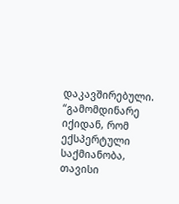დაკავშირებული.
“გამომდინარე იქიდან, რომ ექსპერტული საქმიანობა, თავისი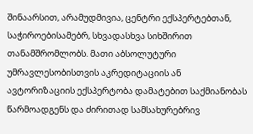შინაარსით, არამუდმივია, ცენტრი ექსპერტებთან, საჭიროებისამებრ, სხვადასხვა სიხშირით თანამშრომლობს. მათი აბსოლუტური უმრავლესობისთვის აკრედიტაციის ან ავტორიზაციის ექსპერტობა დამატებით საქმიანობას წარმოადგენს და ძირითად სამსახურებრივ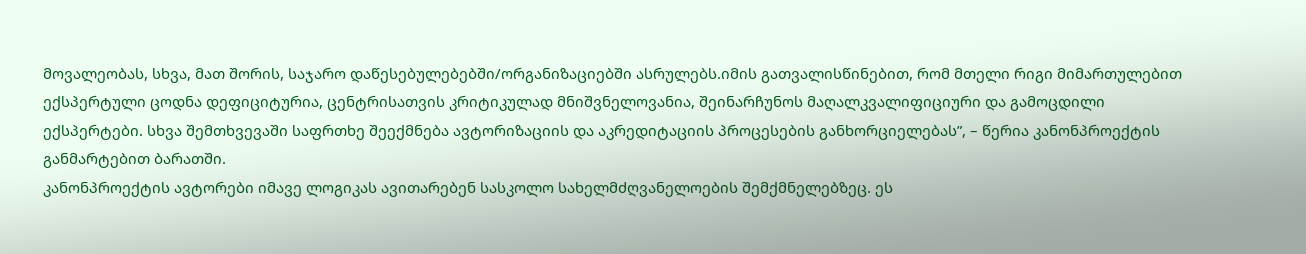მოვალეობას, სხვა, მათ შორის, საჯარო დაწესებულებებში/ორგანიზაციებში ასრულებს.იმის გათვალისწინებით, რომ მთელი რიგი მიმართულებით ექსპერტული ცოდნა დეფიციტურია, ცენტრისათვის კრიტიკულად მნიშვნელოვანია, შეინარჩუნოს მაღალკვალიფიციური და გამოცდილი ექსპერტები. სხვა შემთხვევაში საფრთხე შეექმნება ავტორიზაციის და აკრედიტაციის პროცესების განხორციელებას”, – წერია კანონპროექტის განმარტებით ბარათში.
კანონპროექტის ავტორები იმავე ლოგიკას ავითარებენ სასკოლო სახელმძღვანელოების შემქმნელებზეც. ეს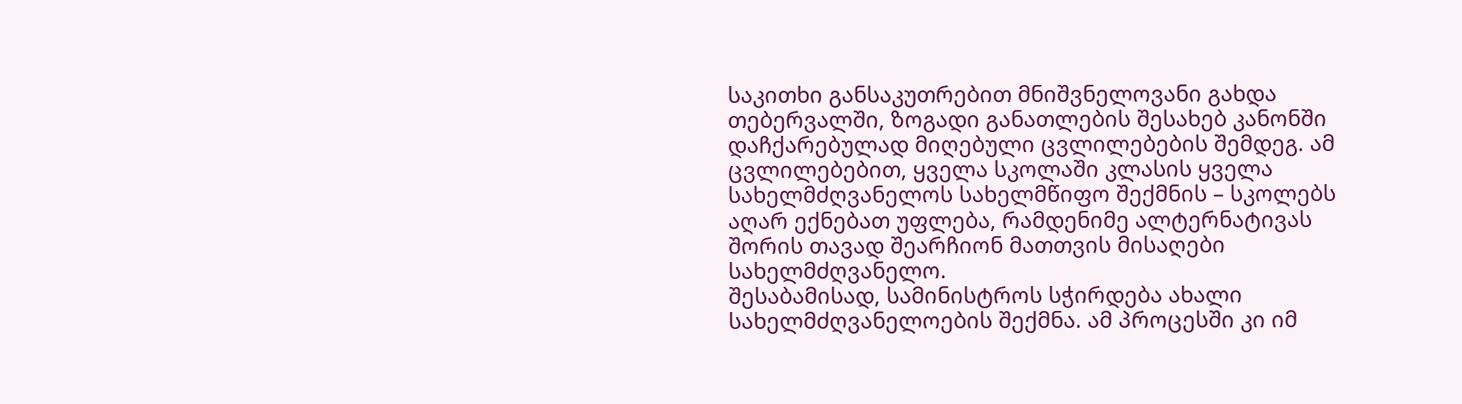საკითხი განსაკუთრებით მნიშვნელოვანი გახდა თებერვალში, ზოგადი განათლების შესახებ კანონში დაჩქარებულად მიღებული ცვლილებების შემდეგ. ამ ცვლილებებით, ყველა სკოლაში კლასის ყველა სახელმძღვანელოს სახელმწიფო შექმნის – სკოლებს აღარ ექნებათ უფლება, რამდენიმე ალტერნატივას შორის თავად შეარჩიონ მათთვის მისაღები სახელმძღვანელო.
შესაბამისად, სამინისტროს სჭირდება ახალი სახელმძღვანელოების შექმნა. ამ პროცესში კი იმ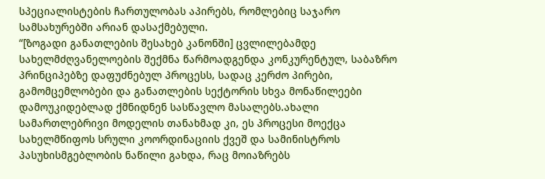სპეციალისტების ჩართულობას აპირებს, რომლებიც საჯარო სამსახურებში არიან დასაქმებული.
“[ზოგადი განათლების შესახებ კანონში] ცვლილებამდე სახელმძღვანელოების შექმნა წარმოადგენდა კონკურენტულ, საბაზრო პრინციპებზე დაფუძნებულ პროცესს, სადაც კერძო პირები, გამომცემლობები და განათლების სექტორის სხვა მონაწილეები დამოუკიდებლად ქმნიდნენ სასწავლო მასალებს.ახალი სამართლებრივი მოდელის თანახმად კი, ეს პროცესი მოექცა სახელმწიფოს სრული კოორდინაციის ქვეშ და სამინისტროს პასუხისმგებლობის ნაწილი გახდა, რაც მოიაზრებს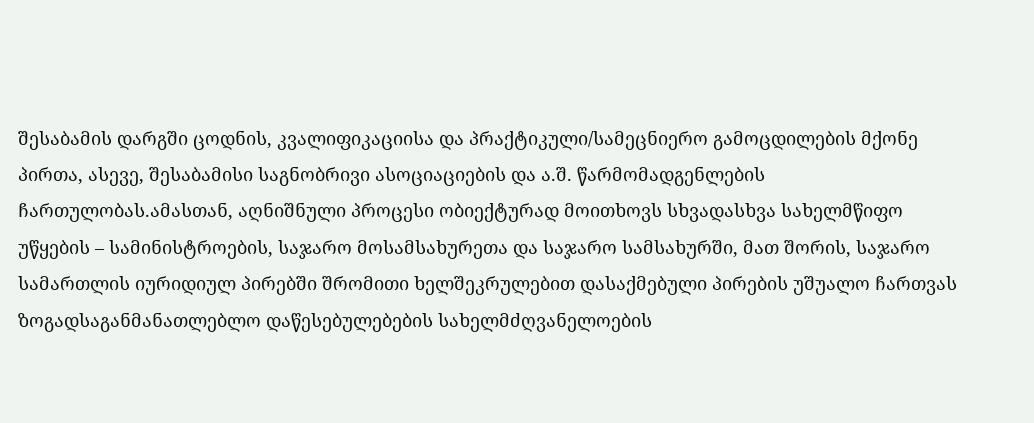შესაბამის დარგში ცოდნის, კვალიფიკაციისა და პრაქტიკული/სამეცნიერო გამოცდილების მქონე პირთა, ასევე, შესაბამისი საგნობრივი ასოციაციების და ა.შ. წარმომადგენლების ჩართულობას.ამასთან, აღნიშნული პროცესი ობიექტურად მოითხოვს სხვადასხვა სახელმწიფო უწყების – სამინისტროების, საჯარო მოსამსახურეთა და საჯარო სამსახურში, მათ შორის, საჯარო სამართლის იურიდიულ პირებში შრომითი ხელშეკრულებით დასაქმებული პირების უშუალო ჩართვას ზოგადსაგანმანათლებლო დაწესებულებების სახელმძღვანელოების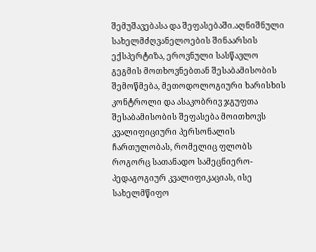შემუშავებასა და შეფასებაში.აღნიშნული სახელმძღვანელოების შინაარსის ექსპერტიზა, ეროვნული სასწავლო გეგმის მოთხოვნებთან შესაბამისობის შემოწმება, მეთოდოლოგიური ხარისხის კონტროლი და ასაკობრივ ჯგუფთა შესაბამისობის შეფასება მოითხოვს კვალიფიციური პერსონალის ჩართულობას, რომელიც ფლობს როგორც სათანადო სამეცნიერო-პედაგოგიურ კვალიფიკაციას, ისე სახელმწიფო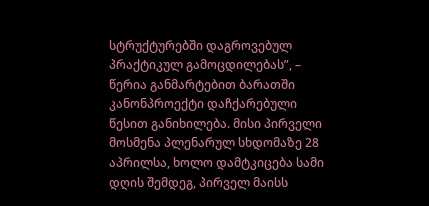სტრუქტურებში დაგროვებულ პრაქტიკულ გამოცდილებას”, – წერია განმარტებით ბარათში
კანონპროექტი დაჩქარებული წესით განიხილება. მისი პირველი მოსმენა პლენარულ სხდომაზე 28 აპრილსა, ხოლო დამტკიცება სამი დღის შემდეგ, პირველ მაისს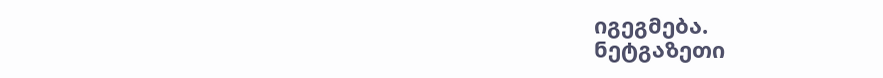იგეგმება.
ნეტგაზეთი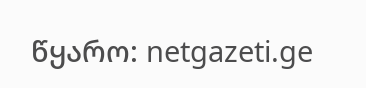წყარო: netgazeti.ge